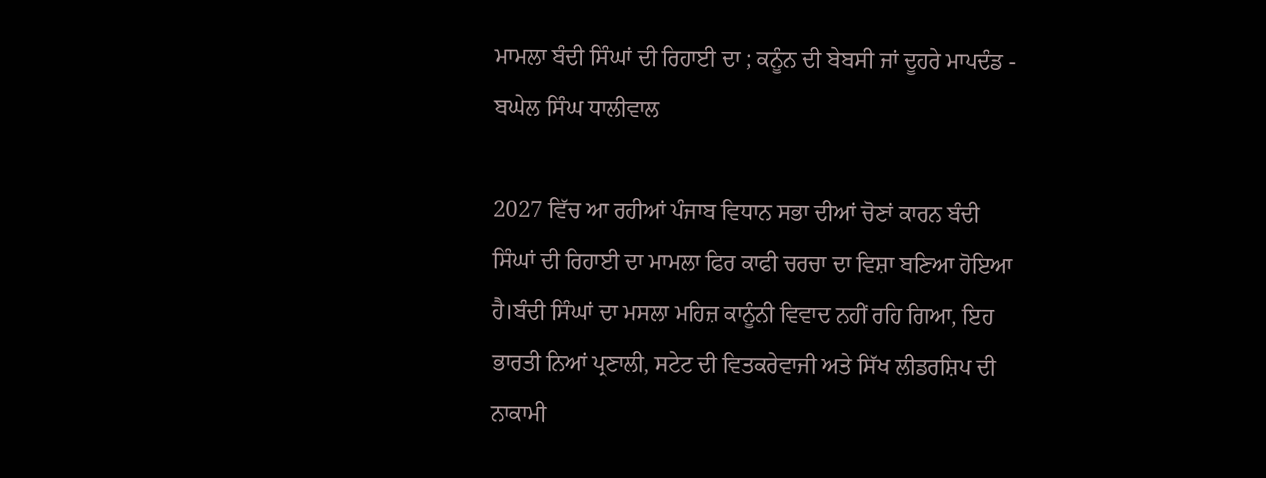ਮਾਮਲਾ ਬੰਦੀ ਸਿੰਘਾਂ ਦੀ ਰਿਹਾਈ ਦਾ ; ਕਨੂੰਨ ਦੀ ਬੇਬਸੀ ਜਾਂ ਦੂਹਰੇ ਮਾਪਦੰਡ - ਬਘੇਲ ਸਿੰਘ ਧਾਲੀਵਾਲ

2027 ਵਿੱਚ ਆ ਰਹੀਆਂ ਪੰਜਾਬ ਵਿਧਾਨ ਸਭਾ ਦੀਆਂ ਚੋਣਾਂ ਕਾਰਨ ਬੰਦੀ ਸਿੰਘਾਂ ਦੀ ਰਿਹਾਈ ਦਾ ਮਾਮਲਾ ਫਿਰ ਕਾਫੀ ਚਰਚਾ ਦਾ ਵਿਸ਼ਾ ਬਣਿਆ ਹੋਇਆ ਹੈ।ਬੰਦੀ ਸਿੰਘਾਂ ਦਾ ਮਸਲਾ ਮਹਿਜ਼ ਕਾਨੂੰਨੀ ਵਿਵਾਦ ਨਹੀਂ ਰਹਿ ਗਿਆ, ਇਹ ਭਾਰਤੀ ਨਿਆਂ ਪ੍ਰਣਾਲੀ, ਸਟੇਟ ਦੀ ਵਿਤਕਰੇਵਾਜੀ ਅਤੇ ਸਿੱਖ ਲੀਡਰਸ਼ਿਪ ਦੀ ਨਾਕਾਮੀ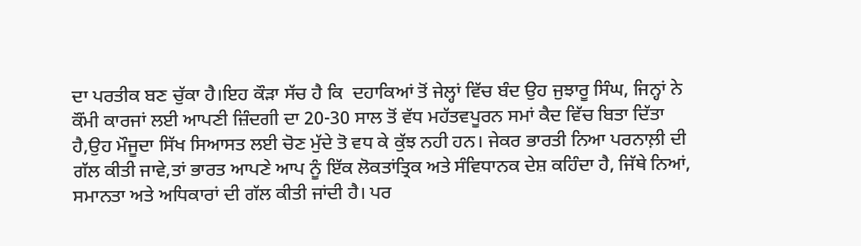ਦਾ ਪਰਤੀਕ ਬਣ ਚੁੱਕਾ ਹੈ।ਇਹ ਕੌੜਾ ਸੱਚ ਹੈ ਕਿ  ਦਹਾਕਿਆਂ ਤੋਂ ਜੇਲ੍ਹਾਂ ਵਿੱਚ ਬੰਦ ਉਹ ਜੁਝਾਰੂ ਸਿੰਘ, ਜਿਨ੍ਹਾਂ ਨੇ ਕੌਂਮੀ ਕਾਰਜਾਂ ਲਈ ਆਪਣੀ ਜ਼ਿੰਦਗੀ ਦਾ 20-30 ਸਾਲ ਤੋਂ ਵੱਧ ਮਹੱਤਵਪੂਰਨ ਸਮਾਂ ਕੈਦ ਵਿੱਚ ਬਿਤਾ ਦਿੱਤਾ ਹੈ,ਉਹ ਮੌਜੂਦਾ ਸਿੱਖ ਸਿਆਸਤ ਲਈ ਚੋਣ ਮੁੱਦੇ ਤੋ ਵਧ ਕੇ ਕੁੱਝ ਨਹੀ ਹਨ। ਜੇਕਰ ਭਾਰਤੀ ਨਿਆ ਪਰਨਾਲ਼ੀ ਦੀ ਗੱਲ ਕੀਤੀ ਜਾਵੇ,ਤਾਂ ਭਾਰਤ ਆਪਣੇ ਆਪ ਨੂੰ ਇੱਕ ਲੋਕਤਾਂਤ੍ਰਿਕ ਅਤੇ ਸੰਵਿਧਾਨਕ ਦੇਸ਼ ਕਹਿੰਦਾ ਹੈ, ਜਿੱਥੇ ਨਿਆਂ, ਸਮਾਨਤਾ ਅਤੇ ਅਧਿਕਾਰਾਂ ਦੀ ਗੱਲ ਕੀਤੀ ਜਾਂਦੀ ਹੈ। ਪਰ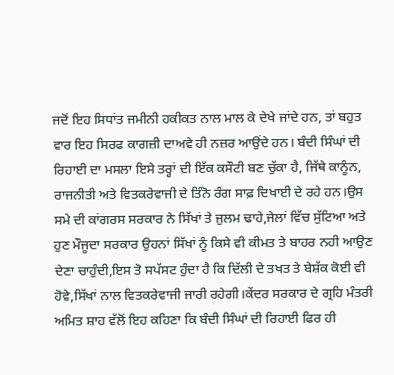ਜਦੋਂ ਇਹ ਸਿਧਾਂਤ ਜਮੀਨੀ ਹਕੀਕਤ ਨਾਲ ਮਾਲ ਕੇ ਦੇਖੇ ਜਾਂਦੇ ਹਨ, ਤਾਂ ਬਹੁਤ ਵਾਰ ਇਹ ਸਿਰਫ ਕਾਗਜ਼ੀ ਦਾਅਵੇ ਹੀ ਨਜ਼ਰ ਆਉਂਦੇ ਹਨ। ਬੰਦੀ ਸਿੰਘਾਂ ਦੀ ਰਿਹਾਈ ਦਾ ਮਸਲਾ ਇਸੇ ਤਰ੍ਹਾਂ ਦੀ ਇੱਕ ਕਸੌਟੀ ਬਣ ਚੁੱਕਾ ਹੈ, ਜਿੱਥੇ ਕਾਨੂੰਨ, ਰਾਜਨੀਤੀ ਅਤੇ ਵਿਤਕਰੇਵਾਜੀ ਦੇ ਤਿੰਨੋ ਰੰਗ ਸਾਫ਼ ਦਿਖਾਈ ਦੇ ਰਹੇ ਹਨ।ਉਸ ਸਮੇ ਦੀ ਕਾਂਗਰਸ ਸਰਕਾਰ ਨੇ ਸਿੱਖਾਂ ਤੇ ਜੁਲਮ ਢਾਹੇ,ਜੇਲਾਂ ਵਿੱਚ ਸੁੱਟਿਆ ਅਤੇ ਹੁਣ ਮੌਜੂਦਾ ਸਰਕਾਰ ਉਹਨਾਂ ਸਿੱਖਾਂ ਨੂੰ ਕਿਸੇ ਵੀ ਕੀਮਤ ਤੇ ਬਾਹਰ ਨਹੀ ਆਉਣ ਦੇਣਾ ਚਾਹੁੰਦੀ,ਇਸ ਤੋ ਸਪੱਸਟ ਹੁੰਦਾ ਹੈ ਕਿ ਦਿੱਲੀ ਦੇ ਤਖਤ ਤੇ ਬੇਸ਼ੱਕ ਕੋਈ ਵੀ ਹੋਵੇ,ਸਿੱਖਾਂ ਨਾਲ ਵਿਤਕਰੇਵਾਜੀ ਜਾਰੀ ਰਹੇਗੀ।ਕੇਂਦਰ ਸਰਕਾਰ ਦੇ ਗ੍ਰਹਿ ਮੰਤਰੀ ਅਮਿਤ ਸ਼ਾਹ ਵੱਲੋਂ ਇਹ ਕਹਿਣਾ ਕਿ ਬੰਦੀ ਸਿੰਘਾਂ ਦੀ ਰਿਹਾਈ ਫਿਰ ਹੀ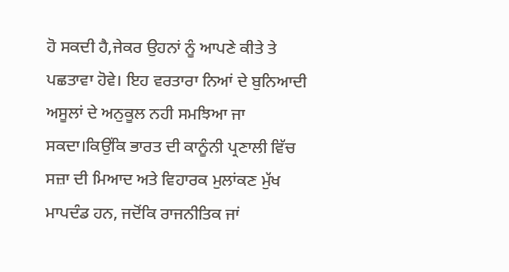ਹੋ ਸਕਦੀ ਹੈ,ਜੇਕਰ ਉਹਨਾਂ ਨੂੰ ਆਪਣੇ ਕੀਤੇ ਤੇ ਪਛਤਾਵਾ ਹੋਵੇ। ਇਹ ਵਰਤਾਰਾ ਨਿਆਂ ਦੇ ਬੁਨਿਆਦੀ ਅਸੂਲਾਂ ਦੇ ਅਨੁਕੂਲ ਨਹੀ ਸਮਝਿਆ ਜਾ ਸਕਦਾ।ਕਿਉਂਕਿ ਭਾਰਤ ਦੀ ਕਾਨੂੰਨੀ ਪ੍ਰਣਾਲੀ ਵਿੱਚ ਸਜ਼ਾ ਦੀ ਮਿਆਦ ਅਤੇ ਵਿਹਾਰਕ ਮੁਲਾਂਕਣ ਮੁੱਖ ਮਾਪਦੰਡ ਹਨ, ਜਦੋਂਕਿ ਰਾਜਨੀਤਿਕ ਜਾਂ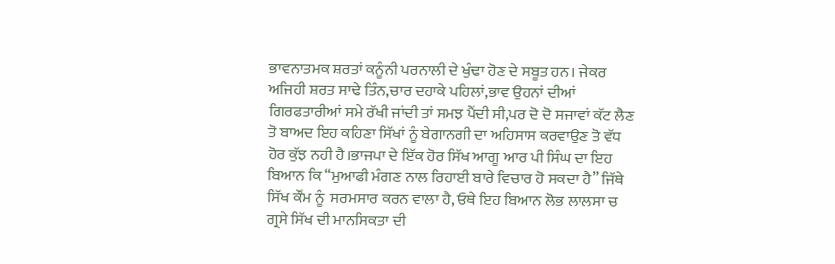ਭਾਵਨਾਤਮਕ ਸ਼ਰਤਾਂ ਕਨੂੰਨੀ ਪਰਨਾਲੀ ਦੇ ਖੁੰਢਾ ਹੋਣ ਦੇ ਸਬੂਤ ਹਨ। ਜੇਕਰ ਅਜਿਹੀ ਸ਼ਰਤ ਸਾਢੇ ਤਿੰਨ,ਚਾਰ ਦਹਾਕੇ ਪਹਿਲਾਂ,ਭਾਵ ਉਹਨਾਂ ਦੀਆਂ ਗਿਰਫਤਾਰੀਆਂ ਸਮੇ ਰੱਖੀ ਜਾਂਦੀ ਤਾਂ ਸਮਝ ਪੈਂਦੀ ਸੀ,ਪਰ ਦੋ ਦੋ ਸਜਾਵਾਂ ਕੱਟ ਲੈਣ ਤੋ ਬਾਅਦ ਇਹ ਕਹਿਣਾ ਸਿੱਖਾਂ ਨੂੰ ਬੇਗਾਨਗੀ ਦਾ ਅਹਿਸਾਸ ਕਰਵਾਉਣ ਤੋ ਵੱਧ ਹੋਰ ਕੁੱਝ ਨਹੀ ਹੈ।ਭਾਜਪਾ ਦੇ ਇੱਕ ਹੋਰ ਸਿੱਖ ਆਗੂ ਆਰ ਪੀ ਸਿੰਘ ਦਾ ਇਹ ਬਿਆਨ ਕਿ “ਮੁਆਫੀ ਮੰਗਣ ਨਾਲ ਰਿਹਾਈ ਬਾਰੇ ਵਿਚਾਰ ਹੋ ਸਕਦਾ ਹੈ” ਜਿੱਥੇ ਸਿੱਖ ਕੌਂਮ ਨੂੰ  ਸਰਮਸਾਰ ਕਰਨ ਵਾਲਾ ਹੈ, ਓਥੇ ਇਹ ਬਿਆਨ ਲੋਭ ਲਾਲਸਾ ਚ ਗ੍ਰਸੇ ਸਿੱਖ ਦੀ ਮਾਨਸਿਕਤਾ ਦੀ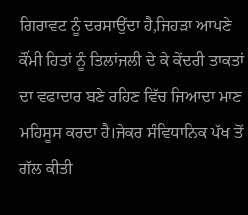ਗਿਰਾਵਟ ਨੂੰ ਦਰਸਾਉਂਦਾ ਹੈ,ਜਿਹੜਾ ਆਪਣੇ ਕੌਂਮੀ ਹਿਤਾਂ ਨੂੰ ਤਿਲਾਂਜਲੀ ਦੇ ਕੇ ਕੇਂਦਰੀ ਤਾਕਤਾਂ ਦਾ ਵਫਾਦਾਰ ਬਣੇ ਰਹਿਣ ਵਿੱਚ ਜਿਆਦਾ ਮਾਣ ਮਹਿਸੂਸ ਕਰਦਾ ਹੈ।ਜੇਕਰ ਸੰਵਿਧਾਨਿਕ ਪੱਖ ਤੋਂ ਗੱਲ ਕੀਤੀ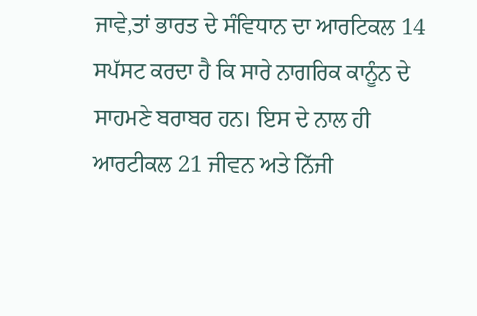ਜਾਵੇ,ਤਾਂ ਭਾਰਤ ਦੇ ਸੰਵਿਧਾਨ ਦਾ ਆਰਟਿਕਲ 14 ਸਪੱਸਟ ਕਰਦਾ ਹੈ ਕਿ ਸਾਰੇ ਨਾਗਰਿਕ ਕਾਨੂੰਨ ਦੇ ਸਾਹਮਣੇ ਬਰਾਬਰ ਹਨ। ਇਸ ਦੇ ਨਾਲ ਹੀ  ਆਰਟੀਕਲ 21 ਜੀਵਨ ਅਤੇ ਨਿੱਜੀ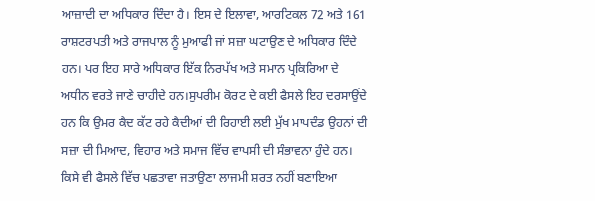ਆਜ਼ਾਦੀ ਦਾ ਅਧਿਕਾਰ ਦਿੰਦਾ ਹੈ। ਇਸ ਦੇ ਇਲਾਵਾ, ਆਰਟਿਕਲ 72 ਅਤੇ 161 ਰਾਸ਼ਟਰਪਤੀ ਅਤੇ ਰਾਜਪਾਲ ਨੂੰ ਮੁਆਫੀ ਜਾਂ ਸਜ਼ਾ ਘਟਾਉਣ ਦੇ ਅਧਿਕਾਰ ਦਿੰਦੇ ਹਨ। ਪਰ ਇਹ ਸਾਰੇ ਅਧਿਕਾਰ ਇੱਕ ਨਿਰਪੱਖ ਅਤੇ ਸਮਾਨ ਪ੍ਰਕਿਰਿਆ ਦੇ ਅਧੀਨ ਵਰਤੇ ਜਾਣੇ ਚਾਹੀਦੇ ਹਨ।ਸੁਪਰੀਮ ਕੋਰਟ ਦੇ ਕਈ ਫੈਸਲੇ ਇਹ ਦਰਸਾਉਂਦੇ ਹਨ ਕਿ ਉਮਰ ਕੈਦ ਕੱਟ ਰਹੇ ਕੈਦੀਆਂ ਦੀ ਰਿਹਾਈ ਲਈ ਮੁੱਖ ਮਾਪਦੰਡ ਉਹਨਾਂ ਦੀ ਸਜ਼ਾ ਦੀ ਮਿਆਦ, ਵਿਹਾਰ ਅਤੇ ਸਮਾਜ ਵਿੱਚ ਵਾਪਸੀ ਦੀ ਸੰਭਾਵਨਾ ਹੁੰਦੇ ਹਨ। ਕਿਸੇ ਵੀ ਫੈਸਲੇ ਵਿੱਚ ਪਛਤਾਵਾ ਜਤਾਉਣਾ ਲਾਜਮੀ ਸ਼ਰਤ ਨਹੀਂ ਬਣਾਇਆ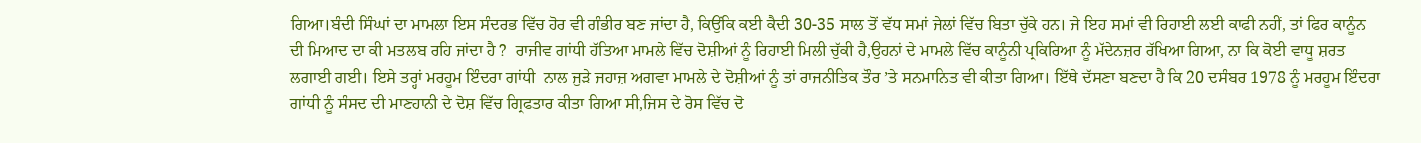ਗਿਆ।ਬੰਦੀ ਸਿੰਘਾਂ ਦਾ ਮਾਮਲਾ ਇਸ ਸੰਦਰਭ ਵਿੱਚ ਹੋਰ ਵੀ ਗੰਭੀਰ ਬਣ ਜਾਂਦਾ ਹੈ, ਕਿਉਂਕਿ ਕਈ ਕੈਦੀ 30-35 ਸਾਲ ਤੋਂ ਵੱਧ ਸਮਾਂ ਜੇਲਾਂ ਵਿੱਚ ਬਿਤਾ ਚੁੱਕੇ ਹਨ। ਜੇ ਇਹ ਸਮਾਂ ਵੀ ਰਿਹਾਈ ਲਈ ਕਾਫੀ ਨਹੀਂ, ਤਾਂ ਫਿਰ ਕਾਨੂੰਨ ਦੀ ਮਿਆਦ ਦਾ ਕੀ ਮਤਲਬ ਰਹਿ ਜਾਂਦਾ ਹੈ ?  ਰਾਜੀਵ ਗਾਂਧੀ ਹੱਤਿਆ ਮਾਮਲੇ ਵਿੱਚ ਦੋਸ਼ੀਆਂ ਨੂੰ ਰਿਹਾਈ ਮਿਲੀ ਚੁੱਕੀ ਹੈ,ਉਹਨਾਂ ਦੇ ਮਾਮਲੇ ਵਿੱਚ ਕਾਨੂੰਨੀ ਪ੍ਰਕਿਰਿਆ ਨੂੰ ਮੱਦੇਨਜ਼ਰ ਰੱਖਿਆ ਗਿਆ, ਨਾ ਕਿ ਕੋਈ ਵਾਧੂ ਸ਼ਰਤ ਲਗਾਈ ਗਈ। ਇਸੇ ਤਰ੍ਹਾਂ ਮਰਹੂਮ ਇੰਦਰਾ ਗਾਂਧੀ  ਨਾਲ ਜੁੜੇ ਜਹਾਜ਼ ਅਗਵਾ ਮਾਮਲੇ ਦੇ ਦੋਸ਼ੀਆਂ ਨੂੰ ਤਾਂ ਰਾਜਨੀਤਿਕ ਤੌਰ ’ਤੇ ਸਨਮਾਨਿਤ ਵੀ ਕੀਤਾ ਗਿਆ। ਇੱਥੇ ਦੱਸਣਾ ਬਣਦਾ ਹੈ ਕਿ 20 ਦਸੰਬਰ 1978 ਨੂੰ ਮਰਹੂਮ ਇੰਦਰਾ ਗਾਂਧੀ ਨੂੰ ਸੰਸਦ ਦੀ ਮਾਣਹਾਨੀ ਦੇ ਦੋਸ਼ ਵਿੱਚ ਗ੍ਰਿਫਤਾਰ ਕੀਤਾ ਗਿਆ ਸੀ,ਜਿਸ ਦੇ ਰੋਸ ਵਿੱਚ ਦੋ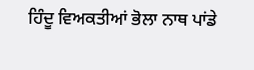ਹਿੰਦੂ ਵਿਅਕਤੀਆਂ ਭੋਲਾ ਨਾਥ ਪਾਂਡੇ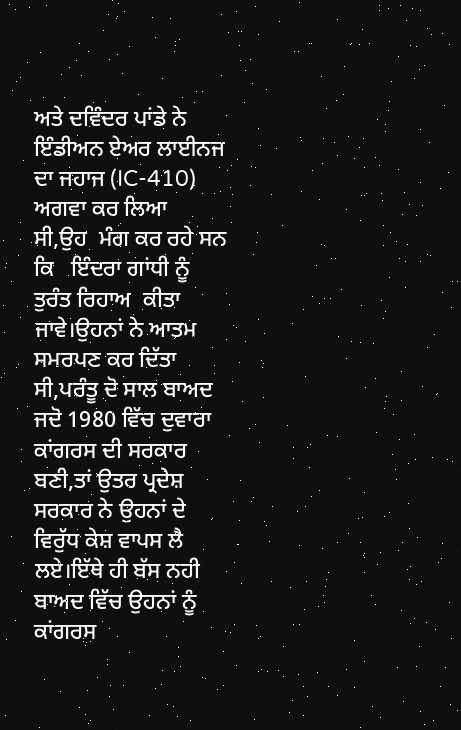ਅਤੇ ਦਵਿੰਦਰ ਪਾਂਡੇ ਨੇ ਇੰਡੀਅਨ ਏਅਰ ਲਾਈਨਜ ਦਾ ਜਹਾਜ (IC-410) ਅਗਵਾ ਕਰ ਲਿਆ ਸੀ,ਉਹ  ਮੰਗ ਕਰ ਰਹੇ ਸਨ ਕਿ   ਇੰਦਰਾ ਗਾਂਧੀ ਨੂੰ ਤੁਰੰਤ ਰਿਹਾਅ  ਕੀਤਾ ਜਾਵੇ।ਉਹਨਾਂ ਨੇ ਆਤਮ ਸਮਰਪਣ ਕਰ ਦਿੱਤਾ ਸੀ,ਪਰੰਤੂ ਦੋ ਸਾਲ ਬਾਅਦ ਜਦੋ 1980 ਵਿੱਚ ਦੁਵਾਰਾ ਕਾਂਗਰਸ ਦੀ ਸਰਕਾਰ ਬਣੀ,ਤਾਂ ਉਤਰ ਪ੍ਰਦੇਸ਼ ਸਰਕਾਰ ਨੇ ਉਹਨਾਂ ਦੇ ਵਿਰੁੱਧ ਕੇਸ਼ ਵਾਪਸ ਲੈ ਲਏ।ਇੱਥੇ ਹੀ ਬੱਸ ਨਹੀ ਬਾਅਦ ਵਿੱਚ ਉਹਨਾਂ ਨੂੰ ਕਾਂਗਰਸ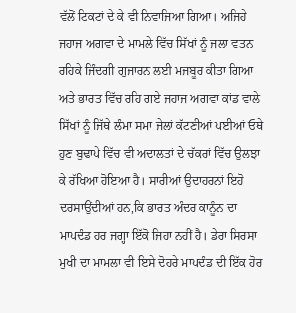ਵੱਲੋਂ ਟਿਕਟਾਂ ਦੇ ਕੇ ਵੀ ਨਿਵਾਜਿਆ ਗਿਆ। ਅਜਿਹੇ ਜਹਾਜ ਅਗਵਾ ਦੇ ਮਾਮਲੇ ਵਿੱਚ ਸਿੱਖਾਂ ਨੂੰ ਜਲਾ ਵਤਨ ਰਹਿਕੇ ਜਿੰਦਗੀ ਗੁਜਾਰਨ ਲਈ ਮਜਬੂਰ ਕੀਤਾ ਗਿਆ ਅਤੇ ਭਾਰਤ ਵਿੱਚ ਰਹਿ ਗਏ ਜਹਾਜ ਅਗਵਾ ਕਾਂਡ ਵਾਲੇ ਸਿੱਖਾਂ ਨੂੰ ਜਿੱਥੇ ਲੰਮਾ ਸਮਾ ਜੇਲਾਂ ਕੱਟਣੀਆਂ ਪਈਆਂ ਓਥੇ ਹੁਣ ਬੁਢਾਪੇ ਵਿੱਚ ਵੀ ਅਦਾਲਤਾਂ ਦੇ ਚੱਕਰਾਂ ਵਿੱਚ ਉਲਝਾ ਕੇ ਰੱਖਿਆ ਹੋਇਆ ਹੈ। ਸਾਰੀਆਂ ਉਦਾਹਰਨਾਂ ਇਹੋ ਦਰਸਾਉਂਦੀਆਂ ਹਨ,ਕਿ ਭਾਰਤ ਅੰਦਰ ਕਾਨੂੰਨ ਦਾ ਮਾਪਦੰਡ ਹਰ ਜਗ੍ਹਾ ਇੱਕੋ ਜਿਹਾ ਨਹੀਂ ਹੈ। ਡੇਰਾ ਸਿਰਸਾ ਮੁਖੀ ਦਾ ਮਾਮਲਾ ਵੀ ਇਸੇ ਦੋਹਰੇ ਮਾਪਦੰਡ ਦੀ ਇੱਕ ਹੋਰ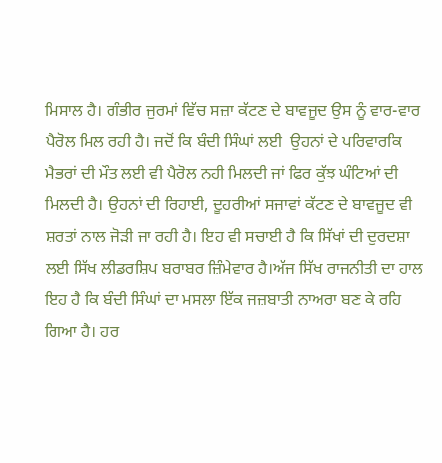ਮਿਸਾਲ ਹੈ। ਗੰਭੀਰ ਜੁਰਮਾਂ ਵਿੱਚ ਸਜ਼ਾ ਕੱਟਣ ਦੇ ਬਾਵਜੂਦ ਉਸ ਨੂੰ ਵਾਰ-ਵਾਰ ਪੈਰੋਲ ਮਿਲ ਰਹੀ ਹੈ। ਜਦੋਂ ਕਿ ਬੰਦੀ ਸਿੰਘਾਂ ਲਈ  ਉਹਨਾਂ ਦੇ ਪਰਿਵਾਰਕਿ ਮੈਭਰਾਂ ਦੀ ਮੌਤ ਲਈ ਵੀ ਪੈਰੋਲ ਨਹੀ ਮਿਲਦੀ ਜਾਂ ਫਿਰ ਕੁੱਝ ਘੰਟਿਆਂ ਦੀ ਮਿਲਦੀ ਹੈ। ਉਹਨਾਂ ਦੀ ਰਿਹਾਈ, ਦੂਹਰੀਆਂ ਸਜਾਵਾਂ ਕੱਟਣ ਦੇ ਬਾਵਜੂਦ ਵੀ ਸ਼ਰਤਾਂ ਨਾਲ ਜੋੜੀ ਜਾ ਰਹੀ ਹੈ। ਇਹ ਵੀ ਸਚਾਈ ਹੈ ਕਿ ਸਿੱਖਾਂ ਦੀ ਦੁਰਦਸ਼ਾ ਲਈ ਸਿੱਖ ਲੀਡਰਸ਼ਿਪ ਬਰਾਬਰ ਜ਼ਿੰਮੇਵਾਰ ਹੈ।ਅੱਜ ਸਿੱਖ ਰਾਜਨੀਤੀ ਦਾ ਹਾਲ ਇਹ ਹੈ ਕਿ ਬੰਦੀ ਸਿੰਘਾਂ ਦਾ ਮਸਲਾ ਇੱਕ ਜਜ਼ਬਾਤੀ ਨਾਅਰਾ ਬਣ ਕੇ ਰਹਿ ਗਿਆ ਹੈ। ਹਰ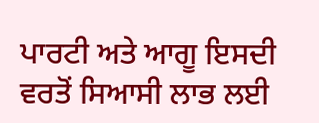ਪਾਰਟੀ ਅਤੇ ਆਗੂ ਇਸਦੀ ਵਰਤੋਂ ਸਿਆਸੀ ਲਾਭ ਲਈ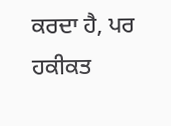ਕਰਦਾ ਹੈ, ਪਰ ਹਕੀਕਤ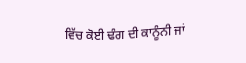ਵਿੱਚ ਕੋਈ ਢੰਗ ਦੀ ਕਾਨੂੰਨੀ ਜਾਂ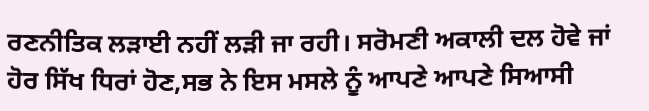ਰਣਨੀਤਿਕ ਲੜਾਈ ਨਹੀਂ ਲੜੀ ਜਾ ਰਹੀ। ਸਰੋਮਣੀ ਅਕਾਲੀ ਦਲ ਹੋਵੇ ਜਾਂ ਹੋਰ ਸਿੱਖ ਧਿਰਾਂ ਹੋਣ,ਸਭ ਨੇ ਇਸ ਮਸਲੇ ਨੂੰ ਆਪਣੇ ਆਪਣੇ ਸਿਆਸੀ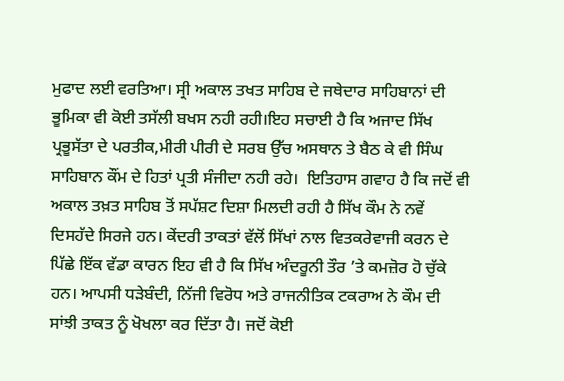ਮੁਫਾਦ ਲਈ ਵਰਤਿਆ। ਸ੍ਰੀ ਅਕਾਲ ਤਖਤ ਸਾਹਿਬ ਦੇ ਜਥੇਦਾਰ ਸਾਹਿਬਾਨਾਂ ਦੀ ਭੂਮਿਕਾ ਵੀ ਕੋਈ ਤਸੱਲੀ ਬਖਸ ਨਹੀ ਰਹੀ।ਇਹ ਸਚਾਈ ਹੈ ਕਿ ਅਜਾਦ ਸਿੱਖ ਪ੍ਰਭੂਸੱਤਾ ਦੇ ਪਰਤੀਕ,ਮੀਰੀ ਪੀਰੀ ਦੇ ਸਰਬ ਉੱਚ ਅਸਥਾਨ ਤੇ ਬੈਠ ਕੇ ਵੀ ਸਿੰਘ ਸਾਹਿਬਾਨ ਕੌਂਮ ਦੇ ਹਿਤਾਂ ਪ੍ਰਤੀ ਸੰਜੀਦਾ ਨਹੀ ਰਹੇ।  ਇਤਿਹਾਸ ਗਵਾਹ ਹੈ ਕਿ ਜਦੋਂ ਵੀ ਅਕਾਲ ਤਖ਼ਤ ਸਾਹਿਬ ਤੋਂ ਸਪੱਸ਼ਟ ਦਿਸ਼ਾ ਮਿਲਦੀ ਰਹੀ ਹੈ ਸਿੱਖ ਕੌਮ ਨੇ ਨਵੇਂ ਦਿਸਹੱਦੇ ਸਿਰਜੇ ਹਨ। ਕੇਂਦਰੀ ਤਾਕਤਾਂ ਵੱਲੋਂ ਸਿੱਖਾਂ ਨਾਲ ਵਿਤਕਰੇਵਾਜੀ ਕਰਨ ਦੇ ਪਿੱਛੇ ਇੱਕ ਵੱਡਾ ਕਾਰਨ ਇਹ ਵੀ ਹੈ ਕਿ ਸਿੱਖ ਅੰਦਰੂਨੀ ਤੌਰ ’ਤੇ ਕਮਜ਼ੋਰ ਹੋ ਚੁੱਕੇ ਹਨ। ਆਪਸੀ ਧੜੇਬੰਦੀ, ਨਿੱਜੀ ਵਿਰੋਧ ਅਤੇ ਰਾਜਨੀਤਿਕ ਟਕਰਾਅ ਨੇ ਕੌਮ ਦੀ ਸਾਂਝੀ ਤਾਕਤ ਨੂੰ ਖੋਖਲਾ ਕਰ ਦਿੱਤਾ ਹੈ। ਜਦੋਂ ਕੋਈ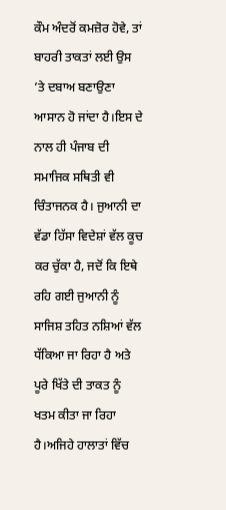ਕੌਮ ਅੰਦਰੋਂ ਕਮਜ਼ੋਰ ਹੋਵੇ, ਤਾਂ ਬਾਹਰੀ ਤਾਕਤਾਂ ਲਈ ਉਸ ’ਤੇ ਦਬਾਅ ਬਣਾਉਣਾ ਆਸਾਨ ਹੋ ਜਾਂਦਾ ਹੈ।ਇਸ ਦੇ ਨਾਲ ਹੀ ਪੰਜਾਬ ਦੀ ਸਮਾਜਿਕ ਸਥਿਤੀ ਵੀ ਚਿੰਤਾਜਨਕ ਹੈ। ਜੁਆਨੀ ਦਾ ਵੱਡਾ ਹਿੱਸਾ ਵਿਦੇਸ਼ਾਂ ਵੱਲ ਕੂਚ ਕਰ ਚੁੱਕਾ ਹੈ, ਜਦੋਂ ਕਿ ਇਥੇ ਰਹਿ ਗਈ ਜੁਆਨੀ ਨੂੰ ਸਾਜਿਸ਼ ਤਹਿਤ ਨਸ਼ਿਆਂ ਵੱਲ ਧੱਕਿਆ ਜਾ ਰਿਹਾ ਹੈ ਅਤੇ ਪੂਰੇ ਖਿੱਤੇ ਦੀ ਤਾਕਤ ਨੂੰ ਖਤਮ ਕੀਤਾ ਜਾ ਰਿਹਾ ਹੈ।ਅਜਿਹੇ ਹਾਲਾਤਾਂ ਵਿੱਚ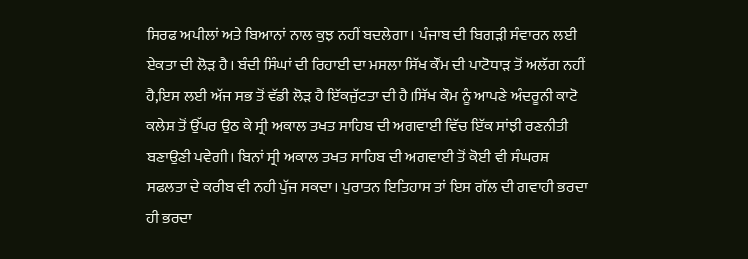ਸਿਰਫ ਅਪੀਲਾਂ ਅਤੇ ਬਿਆਨਾਂ ਨਾਲ ਕੁਝ ਨਹੀਂ ਬਦਲੇਗਾ। ਪੰਜਾਬ ਦੀ ਬਿਗੜੀ ਸੰਵਾਰਨ ਲਈ ਏਕਤਾ ਦੀ ਲੋੜ ਹੈ। ਬੰਦੀ ਸਿੰਘਾਂ ਦੀ ਰਿਹਾਈ ਦਾ ਮਸਲਾ ਸਿੱਖ ਕੌਂਮ ਦੀ ਪਾਟੋਧਾੜ ਤੋਂ ਅਲੱਗ ਨਹੀਂ ਹੈ,ਇਸ ਲਈ ਅੱਜ ਸਭ ਤੋਂ ਵੱਡੀ ਲੋੜ ਹੈ ਇੱਕਜੁੱਟਤਾ ਦੀ ਹੈ।ਸਿੱਖ ਕੌਮ ਨੂੰ ਆਪਣੇ ਅੰਦਰੂਨੀ ਕਾਟੋ ਕਲੇਸ਼ ਤੋਂ ਉੱਪਰ ਉਠ ਕੇ ਸ੍ਰੀ ਅਕਾਲ ਤਖਤ ਸਾਹਿਬ ਦੀ ਅਗਵਾਈ ਵਿੱਚ ਇੱਕ ਸਾਂਝੀ ਰਣਨੀਤੀ ਬਣਾਉਣੀ ਪਵੇਗੀ। ਬਿਨਾਂ ਸ੍ਰੀ ਅਕਾਲ ਤਖਤ ਸਾਹਿਬ ਦੀ ਅਗਵਾਈ ਤੋਂ ਕੋਈ ਵੀ ਸੰਘਰਸ਼ ਸਫਲਤਾ ਦੇ ਕਰੀਬ ਵੀ ਨਹੀ ਪੁੱਜ ਸਕਦਾ। ਪੁਰਾਤਨ ਇਤਿਹਾਸ ਤਾਂ ਇਸ ਗੱਲ ਦੀ ਗਵਾਹੀ ਭਰਦਾ ਹੀ ਭਰਦਾ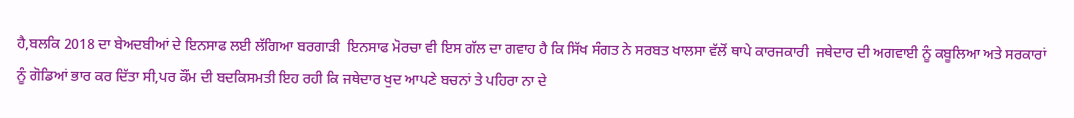ਹੈ,ਬਲਕਿ 2018 ਦਾ ਬੇਅਦਬੀਆਂ ਦੇ ਇਨਸਾਫ ਲਈ ਲੱਗਿਆ ਬਰਗਾੜੀ  ਇਨਸਾਫ ਮੋਰਚਾ ਵੀ ਇਸ ਗੱਲ ਦਾ ਗਵਾਹ ਹੈ ਕਿ ਸਿੱਖ ਸੰਗਤ ਨੇ ਸਰਬਤ ਖਾਲਸਾ ਵੱਲੋਂ ਥਾਪੇ ਕਾਰਜਕਾਰੀ  ਜਥੇਦਾਰ ਦੀ ਅਗਵਾਈ ਨੂੰ ਕਬੂਲਿਆ ਅਤੇ ਸਰਕਾਰਾਂ ਨੂੰ ਗੋਡਿਆਂ ਭਾਰ ਕਰ ਦਿੱਤਾ ਸੀ,ਪਰ ਕੌਂਮ ਦੀ ਬਦਕਿਸਮਤੀ ਇਹ ਰਹੀ ਕਿ ਜਥੇਦਾਰ ਖੁਦ ਆਪਣੇ ਬਚਨਾਂ ਤੇ ਪਹਿਰਾ ਨਾ ਦੇ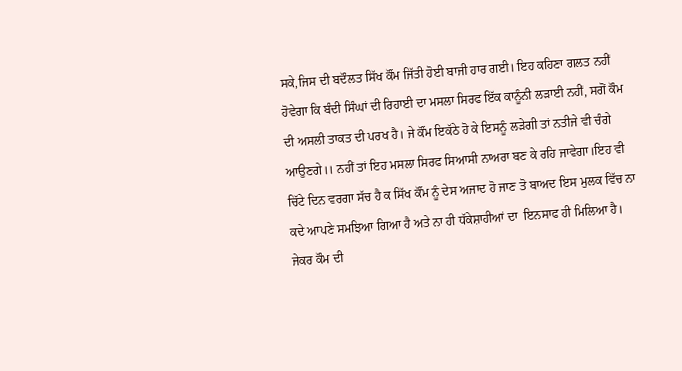ਸਕੇ,ਜਿਸ ਦੀ ਬਦੌਲਤ ਸਿੱਖ ਕੌਂਮ ਜਿੱਤੀ ਹੋਈ ਬਾਜੀ ਹਾਰ ਗਈ। ਇਹ ਕਹਿਣਾ ਗਲਤ ਨਹੀਂ ਹੋਵੇਗਾ ਕਿ ਬੰਦੀ ਸਿੰਘਾਂ ਦੀ ਰਿਹਾਈ ਦਾ ਮਸਲਾ ਸਿਰਫ ਇੱਕ ਕਾਨੂੰਨੀ ਲੜਾਈ ਨਹੀਂ, ਸਗੋਂ ਕੌਮ ਦੀ ਅਸਲੀ ਤਾਕਤ ਦੀ ਪਰਖ ਹੈ। ਜੇ ਕੌਂਮ ਇਕੱਠੇ ਹੋ ਕੇ ਇਸਨੂੰ ਲੜੇਗੀ ਤਾਂ ਨਤੀਜੇ ਵੀ ਚੰਗੇ ਆਉਣਗੇ।। ਨਹੀਂ ਤਾਂ ਇਹ ਮਸਲਾ ਸਿਰਫ ਸਿਆਸੀ ਨਾਅਰਾ ਬਣ ਕੇ ਰਹਿ ਜਾਵੇਗਾ।ਇਹ ਵੀ ਚਿੱਟੇ ਦਿਨ ਵਰਗਾ ਸੱਚ ਹੈ ਕ ਸਿੱਖ ਕੌਂਮ ਨੂੰ ਦੇਸ ਅਜਾਦ ਹੋ ਜਾਣ ਤੋ ਬਾਅਦ ਇਸ ਮੁਲਕ ਵਿੱਚ ਨਾ ਕਦੇ ਆਪਣੇ ਸਮਝਿਆ ਗਿਆ ਹੈ ਅਤੇ ਨਾ ਹੀ ਧੱਕੇਸ਼ਾਹੀਆਂ ਦਾ  ਇਨਸਾਫ ਹੀ ਮਿਲਿਆ ਹੈ। ਜੇਕਰ ਕੌਮ ਦੀ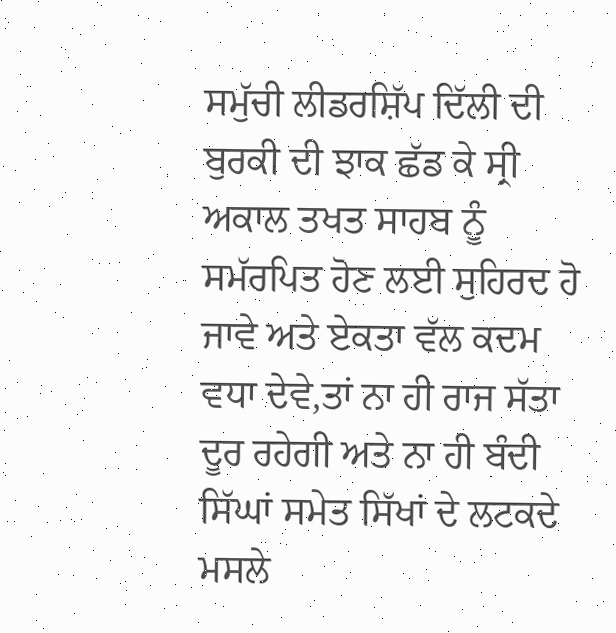ਸਮੁੱਚੀ ਲੀਡਰਸ਼ਿੱਪ ਦਿੱਲੀ ਦੀ ਬੁਰਕੀ ਦੀ ਝਾਕ ਛੱਡ ਕੇ ਸ੍ਰੀ ਅਕਾਲ ਤਖਤ ਸਾਹਬ ਨੂੰ ਸਮੱਰਪਿਤ ਹੋਣ ਲਈ ਸੁਹਿਰਦ ਹੋ ਜਾਵੇ ਅਤੇ ਏਕਤਾ ਵੱਲ ਕਦਮ ਵਧਾ ਦੇਵੇ,ਤਾਂ ਨਾ ਹੀ ਰਾਜ ਸੱਤਾ ਦੂਰ ਰਹੇਗੀ ਅਤੇ ਨਾ ਹੀ ਬੰਦੀ ਸਿੱਘਾਂ ਸਮੇਤ ਸਿੱਖਾਂ ਦੇ ਲਟਕਦੇ ਮਸਲੇ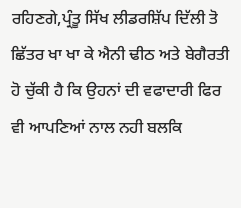ਰਹਿਣਗੇ,ਪ੍ਰੰਤੂ ਸਿੱਖ ਲੀਡਰਸ਼ਿੱਪ ਦਿੱਲੀ ਤੋ ਛਿੱਤਰ ਖਾ ਖਾ ਕੇ ਐਨੀ ਢੀਠ ਅਤੇ ਬੇਗੈਰਤੀ ਹੋ ਚੁੱਕੀ ਹੈ ਕਿ ਉਹਨਾਂ ਦੀ ਵਫਾਦਾਰੀ ਫਿਰ ਵੀ ਆਪਣਿਆਂ ਨਾਲ ਨਹੀ ਬਲਕਿ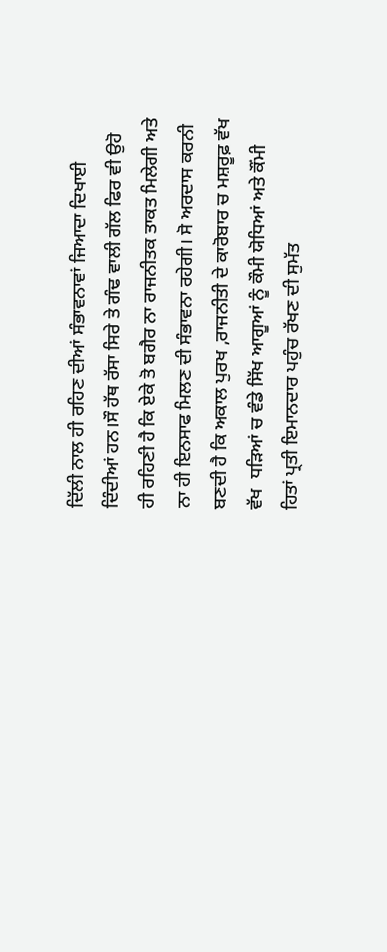ਦਿੱਲੀ ਨਾਲ ਹੀ ਰਹਿਣ ਦੀਆਂ ਸੰਭਾਵਨਾਵਾਂ ਜਿਆਦਾ ਦਿਖਾਈ ਦਿੰਦੀਆਂ ਹਨ।ਸੌ ਹੱਥ ਰੱਸਾ ਸਿਰੇ ਤੇ ਗੰਢ ਵਾਲੀ ਗੱਲ ਫਿਰ ਵੀ ਉਹੋ ਹੀ ਰਹਿਣੀ ਹੈ ਕਿ ਏਕੇ ਤੋ ਬਗੈਰ ਨਾ ਰਾਜਨੀਤਕ ਤਾਕਤ ਮਿਲੇਗੀ ਅਤੇ ਨਾ ਹੀ ਇਨਸਾਫ ਮਿਲਣ ਦੀ ਸੰਭਾਵਨਾ ਰਹੇਗੀ। ਸੋ ਅਰਦਾਸ ਕਰਨੀ ਬਣਦੀ ਹੈ ਕਿ ਅਕਾਲ ਪੁਰਖ ,ਰਾਜਨੀਤੀ ਦੇ ਕਾਰੋਬਾਰ ਚ ਮਸ਼ਰੂਫ਼ ਵੱਖ ਵੱਖ  ਧੜਿਆਂ ਚ ਵੰਡੇ ਸਿੱਖ ਆਗੂਆਂ ਨੂੰ ਕੌਮੀ ਯੋਧਿਆਂ ਅਤੇ ਕੌਂਮੀ ਹਿਤਾਂ ਪ੍ਰਤੀ ਇਮਾਨਦਾਰ ਪਹੁੰਚ ਰੱਖਣ ਦੀ ਸੁਮੱਤ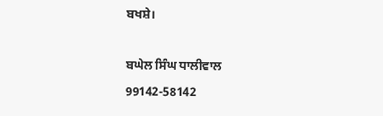ਬਖਸ਼ੇ।

ਬਘੇਲ ਸਿੰਘ ਧਾਲੀਵਾਲ
99142-58142